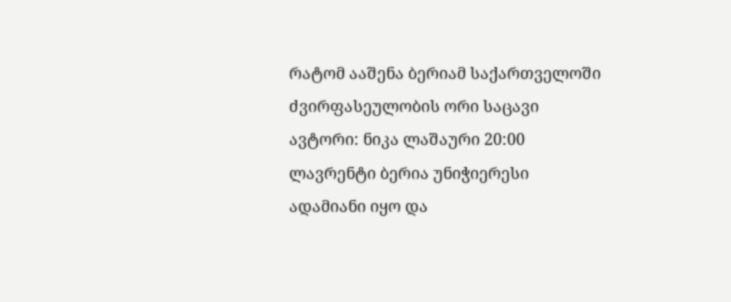რატომ ააშენა ბერიამ საქართველოში ძვირფასეულობის ორი საცავი
ავტორი: ნიკა ლაშაური 20:00
ლავრენტი ბერია უნიჭიერესი ადამიანი იყო და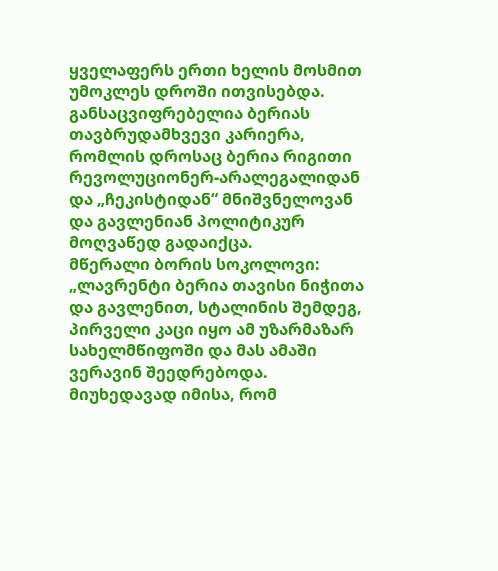ყველაფერს ერთი ხელის მოსმით უმოკლეს დროში ითვისებდა. განსაცვიფრებელია ბერიას თავბრუდამხვევი კარიერა, რომლის დროსაც ბერია რიგითი რევოლუციონერ-არალეგალიდან და „ჩეკისტიდან“ მნიშვნელოვან და გავლენიან პოლიტიკურ მოღვაწედ გადაიქცა.
მწერალი ბორის სოკოლოვი: „ლავრენტი ბერია თავისი ნიჭითა და გავლენით, სტალინის შემდეგ, პირველი კაცი იყო ამ უზარმაზარ სახელმწიფოში და მას ამაში ვერავინ შეედრებოდა. მიუხედავად იმისა, რომ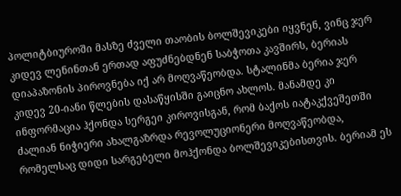პოლიტბიუროში მასზე ძველი თაობის ბოლშევიკები იყვნენ, ვინც ჯერ კიდევ ლენინთან ერთად აფუძნებდნენ საბჭოთა კავშირს, ბერიას დიაპაზონის პიროვნება იქ არ მოღვაწეობდა. სტალინმა ბერია ჯერ კიდევ 20-იანი წლების დასაწყისში გაიცნო ახლოს. მანამდე კი ინფორმაცია ჰქონდა სერგეი კიროვისგან, რომ ბაქოს იატაკქვეშეთში ძალიან ნიჭიერი ახალგაზრდა რევოლუციონერი მოღვაწეობდა, რომელსაც დიდი სარგებელი მოჰქონდა ბოლშევიკებისთვის. ბერიამ ეს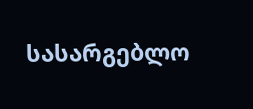სასარგებლო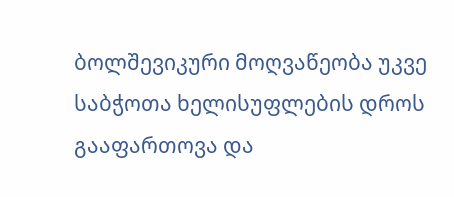ბოლშევიკური მოღვაწეობა უკვე საბჭოთა ხელისუფლების დროს გააფართოვა და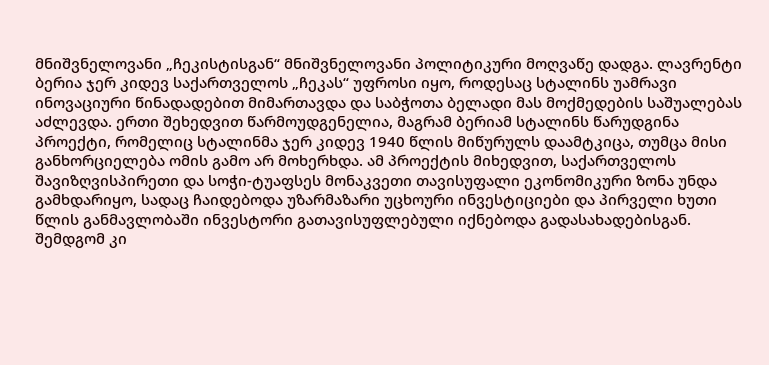მნიშვნელოვანი „ჩეკისტისგან“ მნიშვნელოვანი პოლიტიკური მოღვაწე დადგა. ლავრენტი ბერია ჯერ კიდევ საქართველოს „ჩეკას“ უფროსი იყო, როდესაც სტალინს უამრავი ინოვაციური წინადადებით მიმართავდა და საბჭოთა ბელადი მას მოქმედების საშუალებას აძლევდა. ერთი შეხედვით წარმოუდგენელია, მაგრამ ბერიამ სტალინს წარუდგინა პროექტი, რომელიც სტალინმა ჯერ კიდევ 1940 წლის მიწურულს დაამტკიცა, თუმცა მისი განხორციელება ომის გამო არ მოხერხდა. ამ პროექტის მიხედვით, საქართველოს შავიზღვისპირეთი და სოჭი-ტუაფსეს მონაკვეთი თავისუფალი ეკონომიკური ზონა უნდა გამხდარიყო, სადაც ჩაიდებოდა უზარმაზარი უცხოური ინვესტიციები და პირველი ხუთი წლის განმავლობაში ინვესტორი გათავისუფლებული იქნებოდა გადასახადებისგან. შემდგომ კი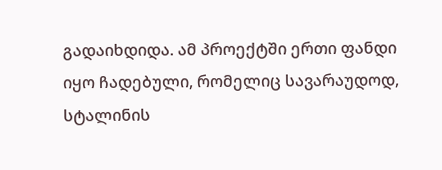გადაიხდიდა. ამ პროექტში ერთი ფანდი იყო ჩადებული, რომელიც სავარაუდოდ, სტალინის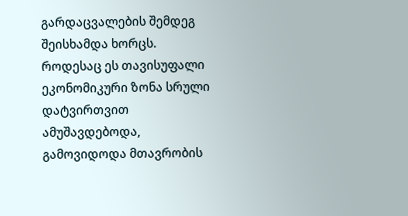გარდაცვალების შემდეგ შეისხამდა ხორცს. როდესაც ეს თავისუფალი ეკონომიკური ზონა სრული დატვირთვით ამუშავდებოდა, გამოვიდოდა მთავრობის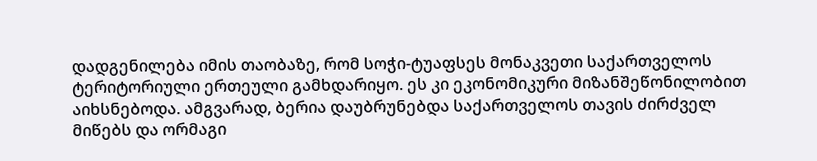დადგენილება იმის თაობაზე, რომ სოჭი-ტუაფსეს მონაკვეთი საქართველოს ტერიტორიული ერთეული გამხდარიყო. ეს კი ეკონომიკური მიზანშეწონილობით აიხსნებოდა. ამგვარად, ბერია დაუბრუნებდა საქართველოს თავის ძირძველ მიწებს და ორმაგი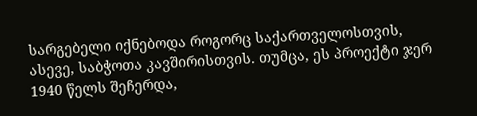სარგებელი იქნებოდა როგორც საქართველოსთვის, ასევე, საბჭოთა კავშირისთვის. თუმცა, ეს პროექტი ჯერ 1940 წელს შეჩერდა,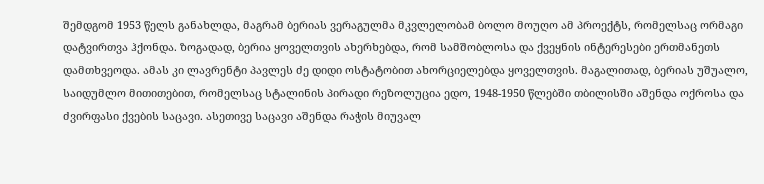შემდგომ 1953 წელს განახლდა, მაგრამ ბერიას ვერაგულმა მკვლელობამ ბოლო მოუღო ამ პროექტს, რომელსაც ორმაგი დატვირთვა ჰქონდა. ზოგადად, ბერია ყოველთვის ახერხებდა, რომ სამშობლოსა და ქვეყნის ინტერესები ერთმანეთს დამთხვეოდა. ამას კი ლავრენტი პავლეს ძე დიდი ოსტატობით ახორციელებდა ყოველთვის. მაგალითად, ბერიას უშუალო, საიდუმლო მითითებით, რომელსაც სტალინის პირადი რეზოლუცია ედო, 1948-1950 წლებში თბილისში აშენდა ოქროსა და ძვირფასი ქვების საცავი. ასეთივე საცავი აშენდა რაჭის მიუვალ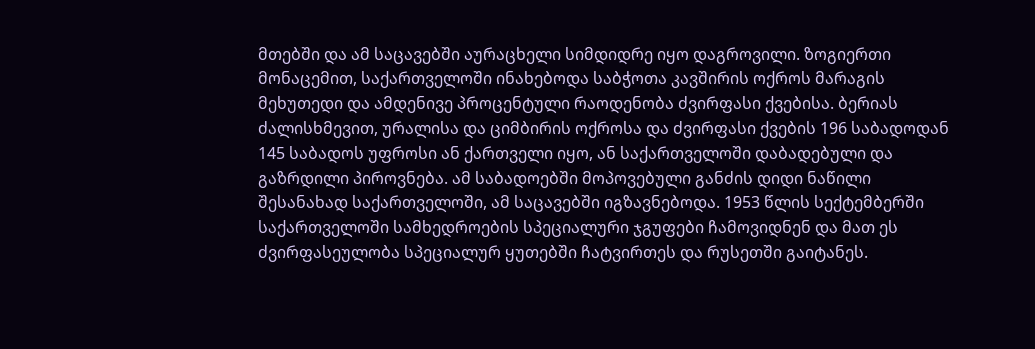მთებში და ამ საცავებში აურაცხელი სიმდიდრე იყო დაგროვილი. ზოგიერთი მონაცემით, საქართველოში ინახებოდა საბჭოთა კავშირის ოქროს მარაგის მეხუთედი და ამდენივე პროცენტული რაოდენობა ძვირფასი ქვებისა. ბერიას ძალისხმევით, ურალისა და ციმბირის ოქროსა და ძვირფასი ქვების 196 საბადოდან 145 საბადოს უფროსი ან ქართველი იყო, ან საქართველოში დაბადებული და გაზრდილი პიროვნება. ამ საბადოებში მოპოვებული განძის დიდი ნაწილი შესანახად საქართველოში, ამ საცავებში იგზავნებოდა. 1953 წლის სექტემბერში საქართველოში სამხედროების სპეციალური ჯგუფები ჩამოვიდნენ და მათ ეს ძვირფასეულობა სპეციალურ ყუთებში ჩატვირთეს და რუსეთში გაიტანეს.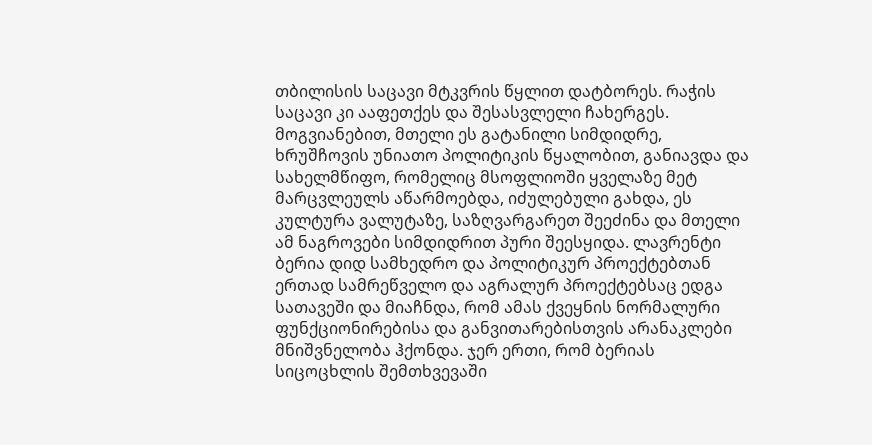თბილისის საცავი მტკვრის წყლით დატბორეს. რაჭის საცავი კი ააფეთქეს და შესასვლელი ჩახერგეს. მოგვიანებით, მთელი ეს გატანილი სიმდიდრე, ხრუშჩოვის უნიათო პოლიტიკის წყალობით, განიავდა და სახელმწიფო, რომელიც მსოფლიოში ყველაზე მეტ მარცვლეულს აწარმოებდა, იძულებული გახდა, ეს კულტურა ვალუტაზე, საზღვარგარეთ შეეძინა და მთელი ამ ნაგროვები სიმდიდრით პური შეესყიდა. ლავრენტი ბერია დიდ სამხედრო და პოლიტიკურ პროექტებთან ერთად სამრეწველო და აგრალურ პროექტებსაც ედგა სათავეში და მიაჩნდა, რომ ამას ქვეყნის ნორმალური ფუნქციონირებისა და განვითარებისთვის არანაკლები მნიშვნელობა ჰქონდა. ჯერ ერთი, რომ ბერიას სიცოცხლის შემთხვევაში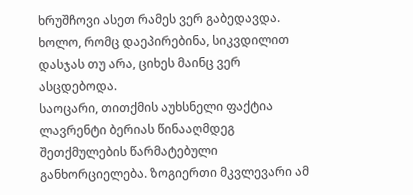ხრუშჩოვი ასეთ რამეს ვერ გაბედავდა. ხოლო, რომც დაეპირებინა, სიკვდილით დასჯას თუ არა, ციხეს მაინც ვერ ასცდებოდა.
საოცარი, თითქმის აუხსნელი ფაქტია ლავრენტი ბერიას წინააღმდეგ შეთქმულების წარმატებული განხორციელება. ზოგიერთი მკვლევარი ამ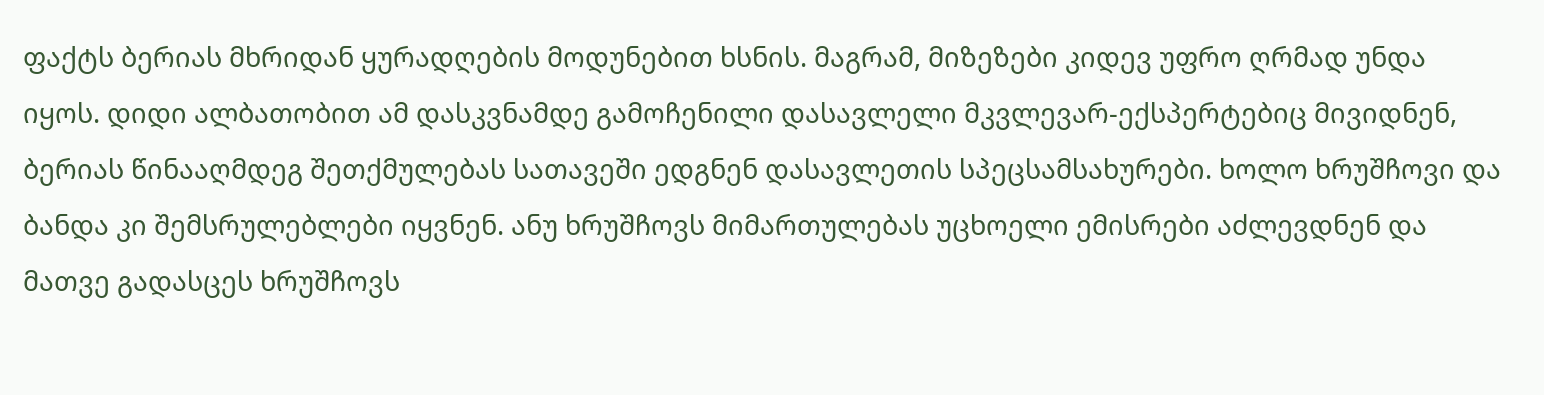ფაქტს ბერიას მხრიდან ყურადღების მოდუნებით ხსნის. მაგრამ, მიზეზები კიდევ უფრო ღრმად უნდა იყოს. დიდი ალბათობით ამ დასკვნამდე გამოჩენილი დასავლელი მკვლევარ-ექსპერტებიც მივიდნენ, ბერიას წინააღმდეგ შეთქმულებას სათავეში ედგნენ დასავლეთის სპეცსამსახურები. ხოლო ხრუშჩოვი და ბანდა კი შემსრულებლები იყვნენ. ანუ ხრუშჩოვს მიმართულებას უცხოელი ემისრები აძლევდნენ და მათვე გადასცეს ხრუშჩოვს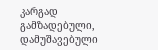კარგად გამზადებული, დამუშავებული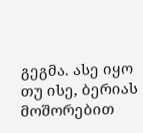გეგმა. ასე იყო თუ ისე, ბერიას მოშორებით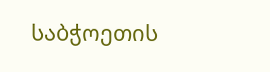საბჭოეთის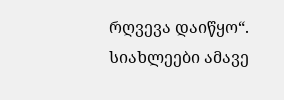რღვევა დაიწყო“.
სიახლეები ამავე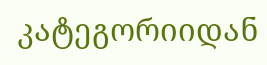კატეგორიიდან